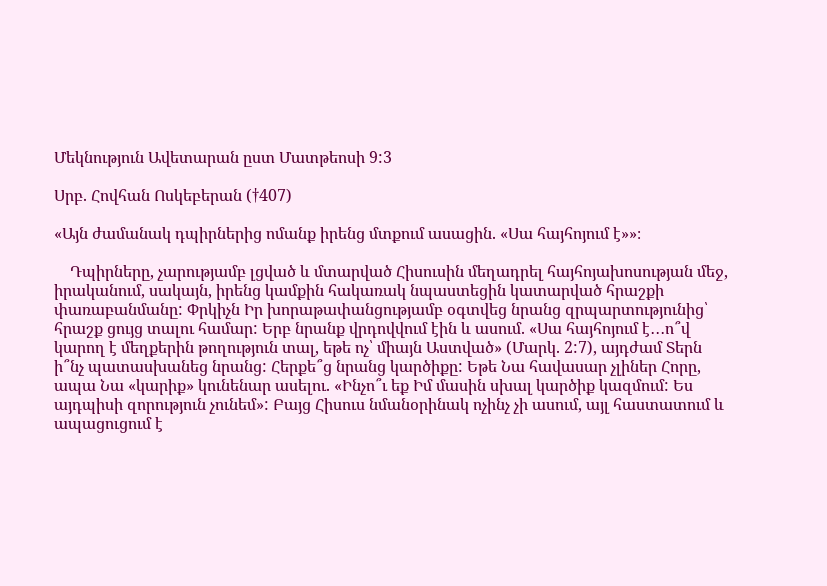Մեկնություն Ավետարան ըստ Մատթեոսի 9:3

Սրբ. Հովհան Ոսկեբերան (†407)

«Այն ժամանակ դպիրներից ոմանք իրենց մտքում ասացին. «Սա հայհոյում է»»։

    Դպիրները, չարությամբ լցված և մտարված Հիսուսին մեղադրել հայհոյախոսության մեջ, իրականում, սակայն, իրենց կամքին հակառակ նպաստեցին կատարված հրաշքի փառաբանմանը: Փրկիչն Իր խորաթափանցությամբ օգտվեց նրանց զրպարտությունից՝ հրաշք ցույց տալու համար: Երբ նրանք վրդովվում էին և ասում. «Սա հայհոյում է․․․ո՞վ կարող է մեղքերին թողություն տալ, եթե ոչ՝ միայն Աստված» (Մարկ. 2:7), այդժամ Տերն ի՞նչ պատասխանեց նրանց: Հերքե՞ց նրանց կարծիքը: Եթե Նա հավասար չլիներ Հորը, ապա Նա «կարիք» կունենար ասելու. «Ինչո՞ւ եք Իմ մասին սխալ կարծիք կազմում: Ես այդպիսի զորություն չունեմ»: Բայց Հիսուս նմանօրինակ ոչինչ չի ասում, այլ հաստատում և ապացուցում է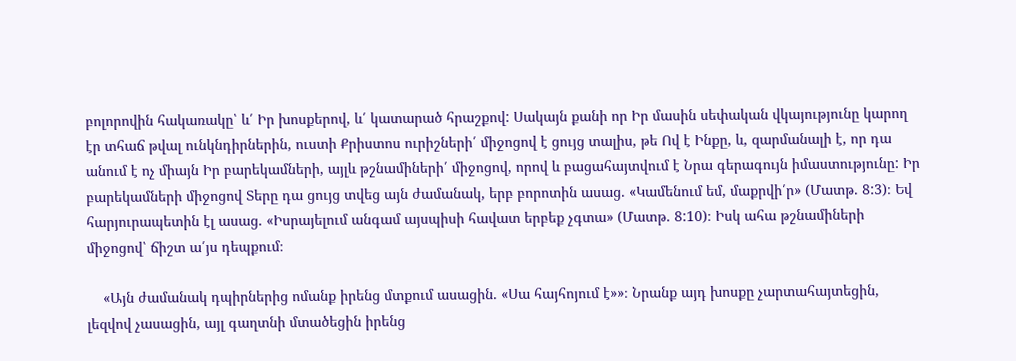բոլորովին հակառակը՝ և՛ Իր խոսքերով, և՛ կատարած հրաշքով: Սակայն քանի որ Իր մասին սեփական վկայությունը կարող էր տհաճ թվալ ունկնդիրներին, ուստի Քրիստոս ուրիշների՛ միջոցով է ցույց տալիս, թե Ով է Ինքը, և, զարմանալի է, որ դա անում է ոչ միայն Իր բարեկամների, այլև թշնամիների՛ միջոցով, որով և բացահայտվում է Նրա գերագույն իմաստությունը: Իր բարեկամների միջոցով Տերը դա ցույց տվեց այն ժամանակ, երբ բորոտին ասաց. «Կամենում եմ, մաքրվի՛ր» (Մատթ. 8:3)։ Եվ հարյուրապետին էլ ասաց. «Իսրայելում անգամ այսպիսի հավատ երբեք չգտա» (Մատթ. 8:10)։ Իսկ ահա թշնամիների միջոցով՝ ճիշտ ա՛յս դեպքում։

    «Այն ժամանակ դպիրներից ոմանք իրենց մտքում ասացին. «Սա հայհոյում է»»։ Նրանք այդ խոսքը չարտահայտեցին, լեզվով չասացին, այլ գաղտնի մտածեցին իրենց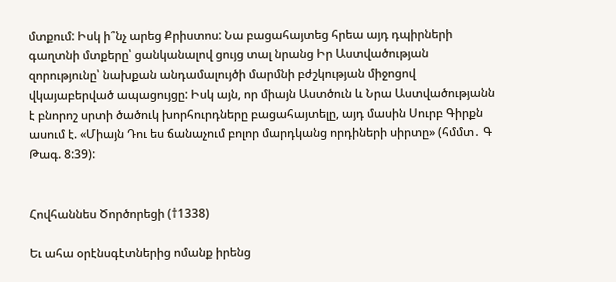մտքում: Իսկ ի՞նչ արեց Քրիստոս: Նա բացահայտեց հրեա այդ դպիրների գաղտնի մտքերը՝ ցանկանալով ցույց տալ նրանց Իր Աստվածության զորությունը՝ նախքան անդամալույծի մարմնի բժշկության միջոցով վկայաբերված ապացույցը: Իսկ այն, որ միայն Աստծուն և Նրա Աստվածությանն է բնորոշ սրտի ծածուկ խորհուրդները բացահայտելը, այդ մասին Սուրբ Գիրքն ասում է. «Միայն Դու ես ճանաչում բոլոր մարդկանց որդիների սիրտը» (հմմտ․ Գ Թագ. 8:39):


Հովհաննես Ծործորեցի (†1338)

Եւ ահա օրէնսգէտներից ոմանք իրենց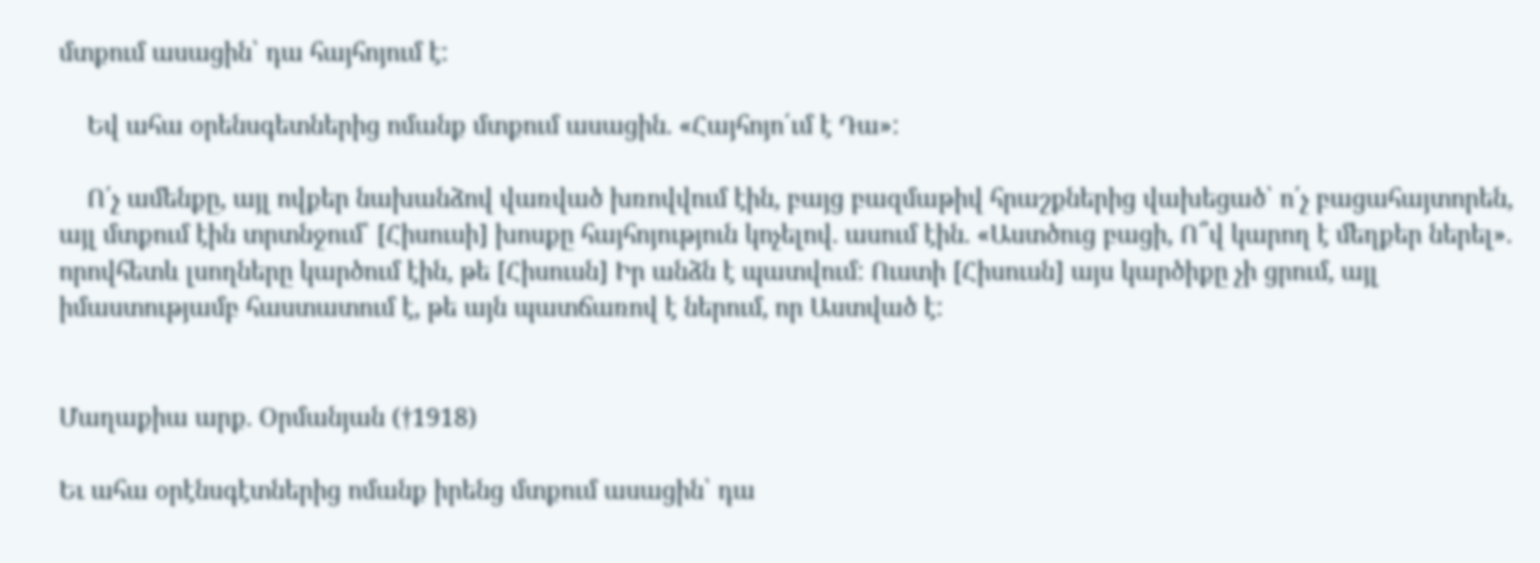մտքում ասացին՝ դա հայհոյում է:

    Եվ ահա օրենսգետներից ոմանք մտքում ասացին. «Հայհոյո՛ւմ է Դա»:

    Ո՛չ ամենքը, այլ ովքեր նախանձով վառված խռովվում էին, բայց բազմաթիվ հրաշքներից վախեցած՝ ո՛չ բացահայտորեն, այլ մտքում էին տրտնջում՝ [Հիսուսի] խոսքը հայհոյություն կոչելով. ասում էին. «Աստծուց բացի, Ո՞վ կարող է մեղքեր ներել». որովհետև լսողները կարծում էին, թե [Հիսուսն] Իր անձն է պատվում: Ուստի [Հիսուսն] այս կարծիքը չի ցրում, այլ իմաստությամբ հաստատում է, թե այն պատճառով է ներում, որ Աստված է:


Մաղաքիա արք. Օրմանյան (†1918)

Եւ ահա օրէնսգէտներից ոմանք իրենց մտքում ասացին՝ դա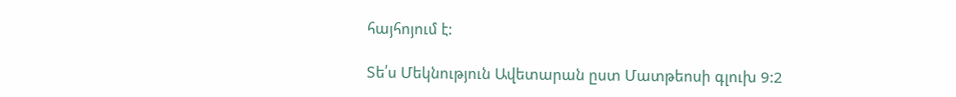հայհոյում է:

Տե՛ս Մեկնություն Ավետարան ըստ Մատթեոսի գլուխ 9:2